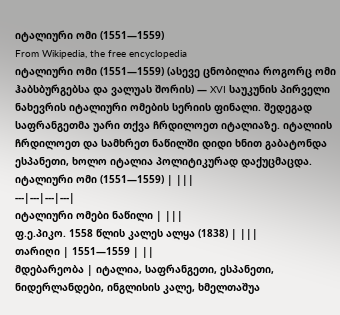იტალიური ომი (1551—1559)
From Wikipedia, the free encyclopedia
იტალიური ომი (1551—1559) (ასევე ცნობილია როგორც ომი ჰაბსბურგებსა და ვალუას შორის) — XVI საუკუნის პირველი ნახევრის იტალიური ომების სერიის ფინალი. შედეგად საფრანგეთმა უარი თქვა ჩრდილოეთ იტალიაზე. იტალიის ჩრდილოეთ და სამხრეთ ნაწილში დიდი ხნით გაბატონდა ესპანეთი, ხოლო იტალია პოლიტიკურად დაქუცმაცდა.
იტალიური ომი (1551—1559) | |||
---|---|---|---|
იტალიური ომები ნაწილი | |||
ფ.ე.პიკო. 1558 წლის კალეს ალყა (1838) | |||
თარიღი | 1551—1559 | ||
მდებარეობა | იტალია, საფრანგეთი, ესპანეთი, ნიდერლანდები, ინგლისის კალე, ხმელთაშუა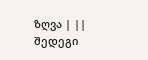ზღვა | ||
შედეგი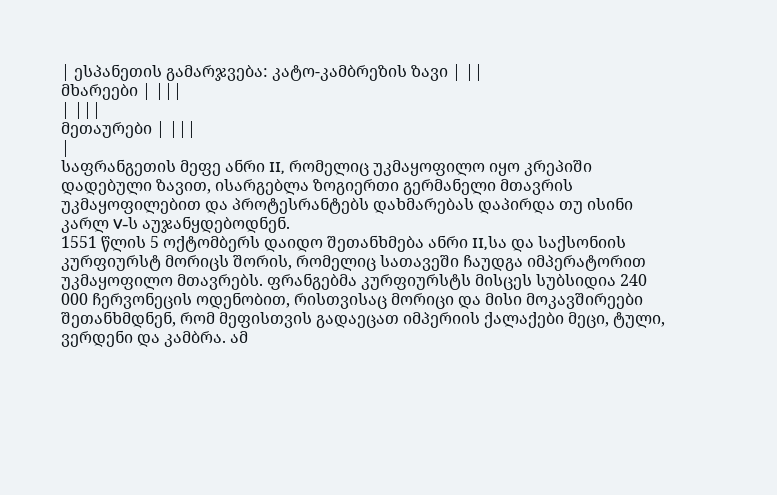| ესპანეთის გამარჯვება: კატო-კამბრეზის ზავი | ||
მხარეები | |||
| |||
მეთაურები | |||
|
საფრანგეთის მეფე ანრი II, რომელიც უკმაყოფილო იყო კრეპიში დადებული ზავით, ისარგებლა ზოგიერთი გერმანელი მთავრის უკმაყოფილებით და პროტესრანტებს დახმარებას დაპირდა თუ ისინი კარლ V-ს აუჯანყდებოდნენ.
1551 წლის 5 ოქტომბერს დაიდო შეთანხმება ანრი II,სა და საქსონიის კურფიურსტ მორიცს შორის, რომელიც სათავეში ჩაუდგა იმპერატორით უკმაყოფილო მთავრებს. ფრანგებმა კურფიურსტს მისცეს სუბსიდია 240 000 ჩერვონეცის ოდენობით, რისთვისაც მორიცი და მისი მოკავშირეები შეთანხმდნენ, რომ მეფისთვის გადაეცათ იმპერიის ქალაქები მეცი, ტული, ვერდენი და კამბრა. ამ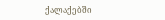ქალაქებში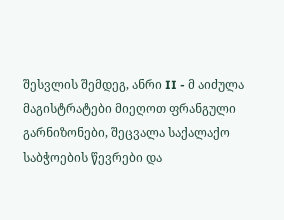შესვლის შემდეგ, ანრი II - მ აიძულა მაგისტრატები მიეღოთ ფრანგული გარნიზონები, შეცვალა საქალაქო საბჭოების წევრები და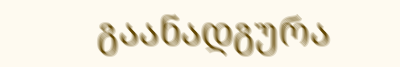გაანადგურა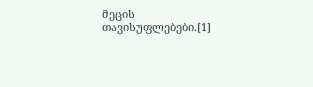მეცის თავისუფლებები.[1]